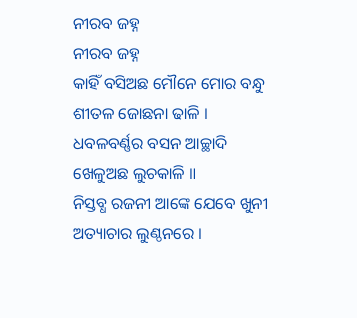ନୀରବ ଜହ୍ନ
ନୀରବ ଜହ୍ନ
କାହିଁ ବସିଅଛ ମୌନେ ମୋର ବନ୍ଧୁ
ଶୀତଳ ଜୋଛନା ଢାଳି ।
ଧବଳବର୍ଣ୍ଣର ବସନ ଆଚ୍ଛାଦି
ଖେଳୁଅଛ ଲୁଚକାଳି ॥
ନିସ୍ତବ୍ଧ ରଜନୀ ଆଙ୍କେ ଯେବେ ଖୁନୀ
ଅତ୍ୟାଚାର ଲୁଣ୍ଠନରେ ।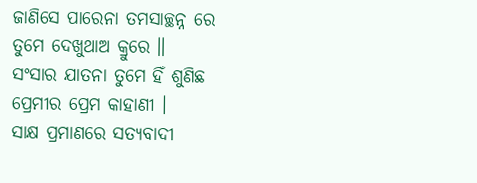ଜାଣିସେ ପାରେନା ତମସାଚ୍ଛନ୍ନ ରେ
ତୁମେ ଦେଖୁଥାଅ କ୍ରୁରେ ॥
ସଂସାର ଯାତନା ତୁମେ ହିଁ ଶୁଣିଛ
ପ୍ରେମୀର ପ୍ରେମ କାହାଣୀ ।
ସାକ୍ଷ ପ୍ରମାଣରେ ସତ୍ୟବାଦୀ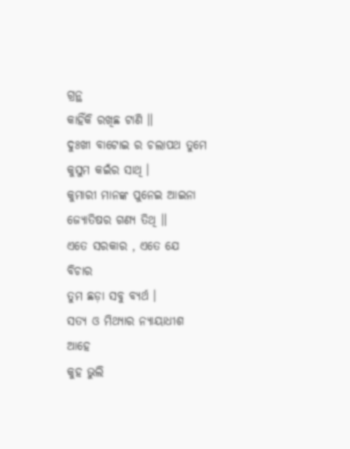ଗ୍ରନ୍ଥ
କାହିଁକି ରଖିଛ ଟାଣି ॥
ଦୁଃଖୀ ବାଟୋଇ ର ଚଲାପଥ ତୁମେ
କୁସୁମ କଇଁର ସାଥି ।
କୁମାରୀ ମାନଙ୍କ ପୁନେଇ ଆଇନା
ଜ୍ୟୋତିଷର ଗଣ୍ୟ ତିଥି ॥
ଏତେ ସରକାର , ଏତେ ଯେ ବିଚାର
ତୁମ ଛଡ଼ା ସବୁ ବ୍ୟର୍ଥ ।
ସତ୍ୟ ଓ ମିଥ୍ୟାର ନ୍ୟାୟାଧୀଶ ଆହେ
କୁହ ଭୁଲି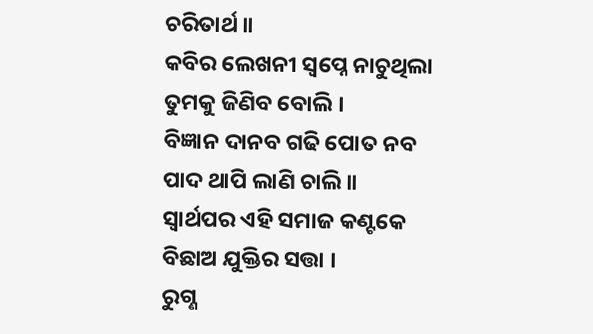ଚରିତାର୍ଥ ॥
କବିର ଲେଖନୀ ସ୍ୱପ୍ନେ ନାଚୁଥିଲା
ତୁମକୁ ଜିଣିବ ବୋଲି ।
ବିଜ୍ଞାନ ଦାନବ ଗଢି ପୋତ ନବ
ପାଦ ଥାପି ଲାଣି ଚାଲି ॥
ସ୍ଵାର୍ଥପର ଏହି ସମାଜ କଣ୍ଟକେ
ବିଛାଅ ଯୁକ୍ତିର ସତ୍ତା ।
ରୁଗ୍ଣ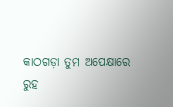କାଠଗଡ଼ା ତୁମ ଅପେକ୍ଷାରେ
ରୁହ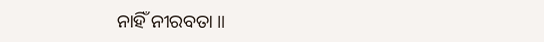ନାହିଁ ନୀରବତା ॥